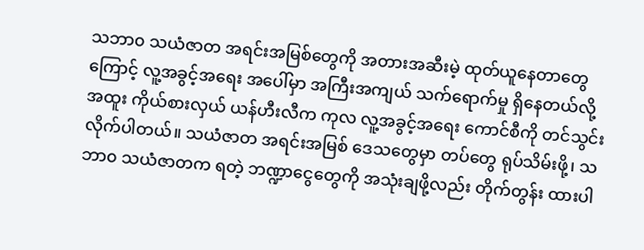သဘာ၀ သယံဇာတ အရင်းအမြစ်တွေကို အတားအဆီးမဲ့ ထုတ်ယူနေတာတွေကြောင့် လူ့အခွင့်အရေး အပေါ်မှာ အကြီးအကျယ် သက်ရောက်မှု ရှိနေတယ်လို့ အထူး ကိုယ်စားလှယ် ယန်ဟီးလီက ကုလ လူ့အခွင့်အရေး ကောင်စီကို တင်သွင်းလိုက်ပါတယ်။ သယံဇာတ အရင်းအမြစ် ဒေသတွေမှာ တပ်တွေ ရုပ်သိမ်းဖို့၊ သဘာ၀ သယံဇာတက ရတဲ့ ဘဏ္ဍာငွေတွေကို အသုံးချဖို့လည်း တိုက်တွန်း ထားပါ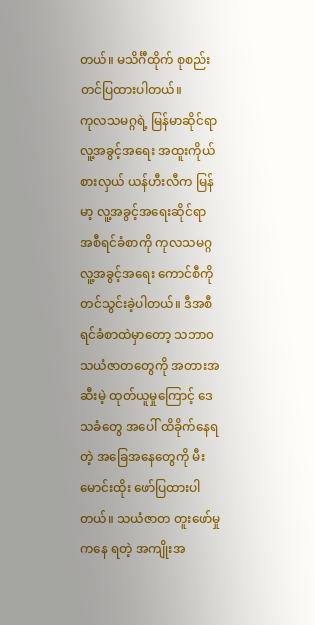တယ်။ မသိင်္ဂီထိုက် စုစည်းတင်ပြထားပါတယ်။
ကုလသမဂ္ဂရဲ့ မြန်မာဆိုင်ရာ လူ့အခွင့်အရေး အထူးကိုယ်စားလှယ် ယန်ဟီးလီက မြန်မာ့ လူ့အခွင့်အရေးဆိုင်ရာ အစီရင်ခံစာကို ကုလသမဂ္ဂ လူ့အခွင့်အရေး ကောင်စီကို တင်သွင်းခဲ့ပါတယ်။ ဒီအစီရင်ခံစာထဲမှာတော့ သဘာ၀ သယံဇာတတွေကို အတားအဆီးမဲ့ ထုတ်ယူမှုကြောင့် ဒေသခံတွေ အပေါ် ထိခိုက်နေရတဲ့ အခြေအနေတွေကို မီးမောင်းထိုး ဖော်ပြထားပါတယ်။ သယံဇာတ တူးဖော်မှုကနေ ရတဲ့ အကျိုးအ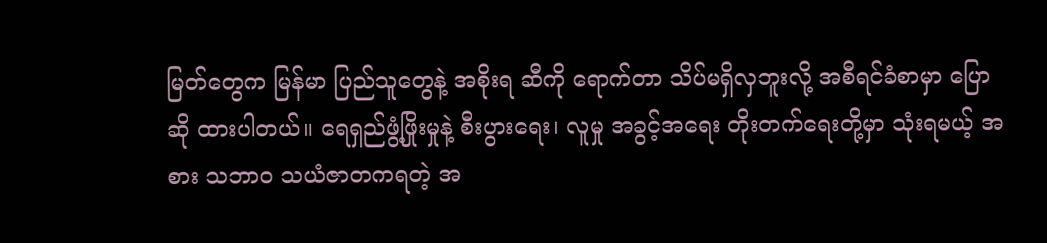မြတ်တွေက မြန်မာ ပြည်သူတွေနဲ့ အစိုးရ ဆီကို ရောက်တာ သိပ်မရှိလှဘူးလို့ အစီရင်ခံစာမှာ ပြောဆို ထားပါတယ်။ ရေရှည်ဖွံ့ဖြိုးမှုနဲ့ စီးပွားရေး၊ လူမှု အခွင့်အရေး တိုးတက်ရေးတို့မှာ သုံးရမယ့် အစား သဘာ၀ သယံဇာတကရတဲ့ အ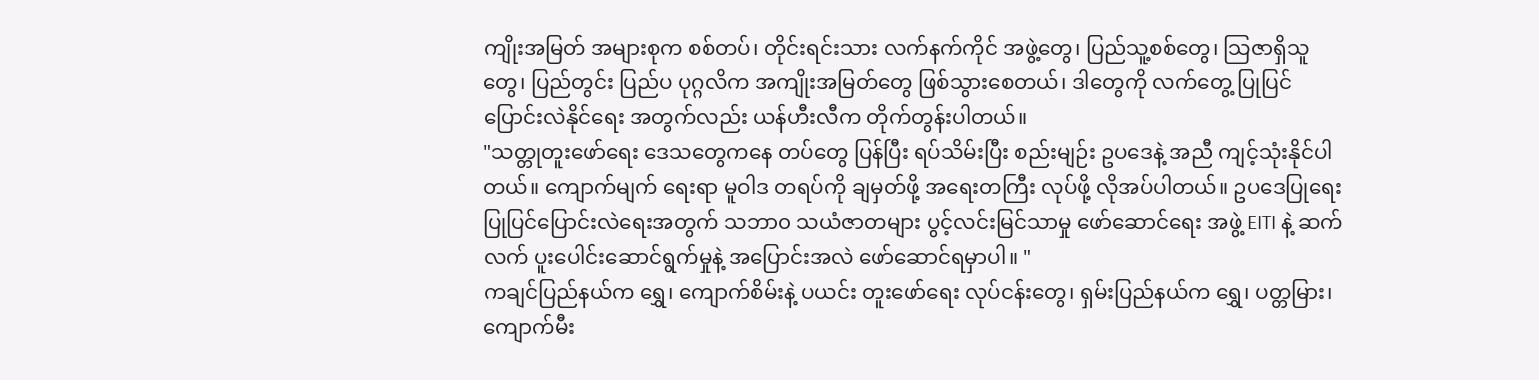ကျိုးအမြတ် အများစုက စစ်တပ်၊ တိုင်းရင်းသား လက်နက်ကိုင် အဖွဲ့တွေ၊ ပြည်သူ့စစ်တွေ၊ သြဇာရှိသူတွေ၊ ပြည်တွင်း ပြည်ပ ပုဂ္ဂလိက အကျိုးအမြတ်တွေ ဖြစ်သွားစေတယ်၊ ဒါတွေကို လက်တွေ့ ပြုပြင်ပြောင်းလဲနိုင်ရေး အတွက်လည်း ယန်ဟီးလီက တိုက်တွန်းပါတယ်။
"သတ္တုတူးဖော်ရေး ဒေသတွေကနေ တပ်တွေ ပြန်ပြီး ရပ်သိမ်းပြီး စည်းမျဉ်း ဥပဒေနဲ့ အညီ ကျင့်သုံးနိုင်ပါတယ်။ ကျောက်မျက် ရေးရာ မူဝါဒ တရပ်ကို ချမှတ်ဖို့ အရေးတကြီး လုပ်ဖို့ လိုအပ်ပါတယ်။ ဥပဒေပြုရေးပြုပြင်ပြောင်းလဲရေးအတွက် သဘာ၀ သယံဇာတများ ပွင့်လင်းမြင်သာမှု ဖော်ဆောင်ရေး အဖွဲ့ EITI နဲ့ ဆက်လက် ပူးပေါင်းဆောင်ရွက်မှုနဲ့ အပြောင်းအလဲ ဖော်ဆောင်ရမှာပါ။ "
ကချင်ပြည်နယ်က ရွှေ၊ ကျောက်စိမ်းနဲ့ ပယင်း တူးဖော်ရေး လုပ်ငန်းတွေ၊ ရှမ်းပြည်နယ်က ရွှေ၊ ပတ္တမြား၊ ကျောက်မီး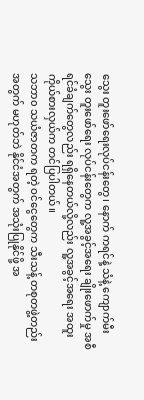သွေး တူးဖော်ရေးလုပ်ငန်းတွေ၊ နောက် ကရင်နဲ့ သံနဲ့ ကျောက်မီးသွေး တူးဖော်ရေး လုပ်ငန်းတွေက လူ့အခွင့်အရေး ချိုးဖောက်မှု အစီရင်ခံချက်တွေလည်း ရရှိနေတယ်လို့လည်း လူ့အခွင့်အရေး အထူးကိုယ်စားလှယ်က တင်ပြပါတယ်။
သဘာ၀ သယံဇာတက ရတဲ့ ဝင်ငွေတွေက သီးသန့် တစုတဖွဲ့တည်း အတွက် မဟုတ်ဘဲ နိုင်ငံအတွက် အသုံးပြုနိုင်ဖို့ အ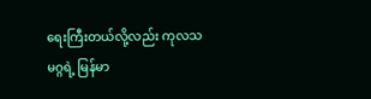ရေးကြီးတယ်လို့လည်း ကုလသမဂ္ဂရဲ့ မြန်မာ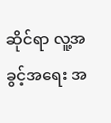ဆိုင်ရာ လူ့အခွင့်အရေး အ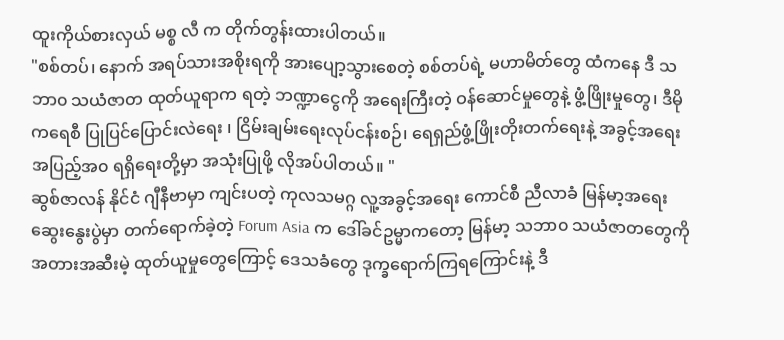ထူးကိုယ်စားလှယ် မစ္စ လီ က တိုက်တွန်းထားပါတယ်။
"စစ်တပ်၊ နောက် အရပ်သားအစိုးရကို အားပျော့သွားစေတဲ့ စစ်တပ်ရဲ့ မဟာမိတ်တွေ ထံကနေ ဒီ သဘာ၀ သယံဇာတ ထုတ်ယူရာက ရတဲ့ ဘဏ္ဍာငွေကို အရေးကြီးတဲ့ ဝန်ဆောင်မှုတွေနဲ့ ဖွံ့ဖြိုးမှုတွေ၊ ဒီမိုကရေစီ ပြုပြင်ပြောင်းလဲရေး ၊ ငြိမ်းချမ်းရေးလုပ်ငန်းစဉ်၊ ရေရှည်ဖွံ့ဖြိုးတိုးတက်ရေးနဲ့ အခွင့်အရေး အပြည့်အ၀ ရရှိရေးတို့မှာ အသုံးပြုဖို့ လိုအပ်ပါတယ်။ "
ဆွစ်ဇာလန် နိုင်ငံ ဂျီနီဗာမှာ ကျင်းပတဲ့ ကုလသမဂ္ဂ လူ့အခွင့်အရေး ကောင်စီ ညီလာခံ မြန်မာ့အရေး ဆွေးနွေးပွဲမှာ တက်ရောက်ခဲ့တဲ့ Forum Asia က ဒေါ်ခင်ဥမ္မာကတော့ မြန်မာ့ သဘာ၀ သယံဇာတတွေကို အတားအဆီးမဲ့ ထုတ်ယူမှုတွေကြောင့် ဒေသခံတွေ ဒုက္ခရောက်ကြရကြောင်းနဲ့ ဒီ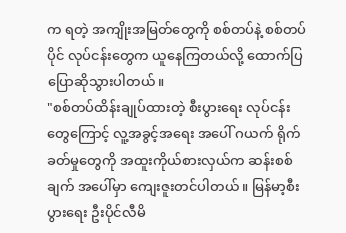က ရတဲ့ အကျိုးအမြတ်တွေကို စစ်တပ်နဲ့ စစ်တပ်ပိုင် လုပ်ငန်းတွေက ယူနေကြတယ်လို့ ထောက်ပြပြောဆိုသွားပါတယ်။
"စစ်တပ်ထိန်းချုပ်ထားတဲ့ စီးပွားရေး လုပ်ငန်းတွေကြောင့် လူ့အခွင့်အရေး အပေါ် ဂယက် ရိုက်ခတ်မှုတွေကို အထူးကိုယ်စားလှယ်က ဆန်းစစ်ချက် အပေါ်မှာ ကျေးဇူးတင်ပါတယ်။ မြန်မာ့စီးပွားရေး ဦးပိုင်လီမိ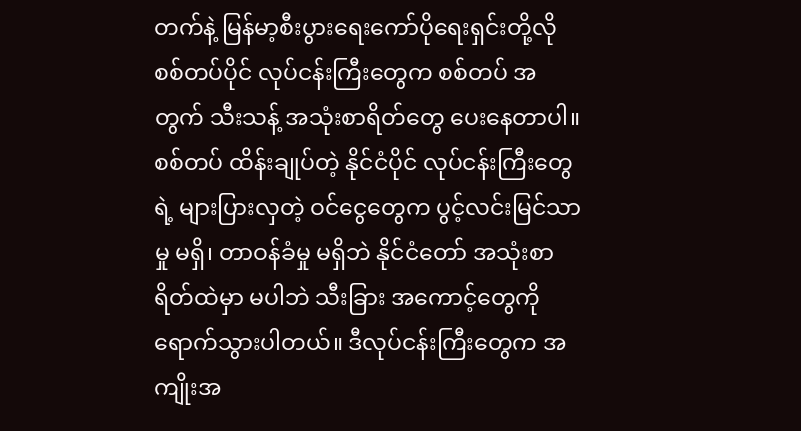တက်နဲ့ မြန်မာ့စီးပွားရေးကော်ပိုရေးရှင်းတို့လို စစ်တပ်ပိုင် လုပ်ငန်းကြီးတွေက စစ်တပ် အတွက် သီးသန့် အသုံးစာရိတ်တွေ ပေးနေတာပါ။ စစ်တပ် ထိန်းချုပ်တဲ့ နိုင်ငံပိုင် လုပ်ငန်းကြီးတွေရဲ့ များပြားလှတဲ့ ဝင်ငွေတွေက ပွင့်လင်းမြင်သာမှု မရှိ၊ တာဝန်ခံမှု မရှိဘဲ နိုင်ငံတော် အသုံးစာရိတ်ထဲမှာ မပါဘဲ သီးခြား အကောင့်တွေကို ရောက်သွားပါတယ်။ ဒီလုပ်ငန်းကြီးတွေက အကျိုးအ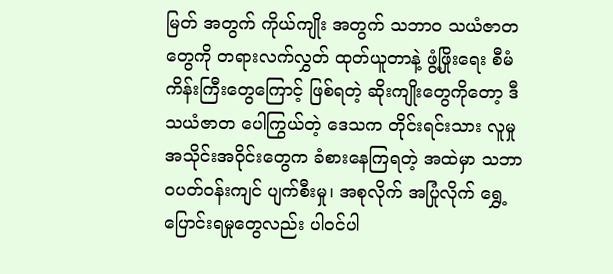မြတ် အတွက် ကိုယ်ကျိုး အတွက် သဘာ၀ သယံဇာတတွေကို တရားလက်လွှတ် ထုတ်ယူတာနဲ့ ဖွံ့ဖြိုးရေး စီမံကိန်းကြီးတွေကြောင့် ဖြစ်ရတဲ့ ဆိုးကျိုးတွေကိုတော့ ဒီသယံဇာတ ပေါကြွယ်တဲ့ ဒေသက တိုင်းရင်းသား လူမှုအသိုင်းအဝိုင်းတွေက ခံစားနေကြရတဲ့ အထဲမှာ သဘာဝပတ်ဝန်းကျင် ပျက်စီးမှု၊ အစုလိုက် အပြုံလိုက် ရွှေ့ပြောင်းရမှုတွေလည်း ပါဝင်ပါ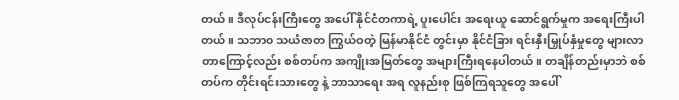တယ်။ ဒီလုပ်ငန်းကြီးတွေ အပေါ် နိုင်ငံတကာရဲ့ ပူးပေါင်း အရေးယူ ဆောင်ရွက်မှုက အရေးကြီးပါတယ်။ သဘာ၀ သယံဇာတ ကြွယ်ဝတဲ့ မြန်မာနိုင်ငံ တွင်းမှာ နိုင်ငံခြား ရင်းနှီးမြှုပ်နှံမှုတွေ များလာတာကြောင့်လည်း စစ်တပ်က အကျိုးအမြတ်တွေ အများကြီးရနေပါတယ်။ တချိန်တည်းမှာဘဲ စစ်တပ်က တိုင်းရင်းသားတွေ နဲ့ ဘာသာရေး အရ လူနည်းစု ဖြစ်ကြရသူတွေ အပေါ်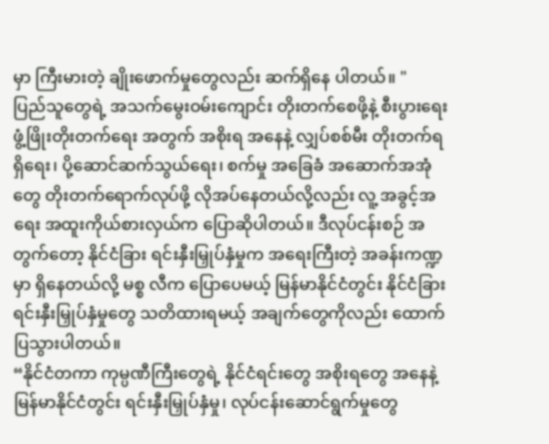မှာ ကြီးမားတဲ့ ချိုးဖောက်မှုတွေလည်း ဆက်ရှိနေ ပါတယ်။ "
ပြည်သူတွေရဲ့ အသက်မွေးဝမ်းကျောင်း တိုးတက်စေဖို့နဲ့ စီးပွားရေး ဖွံ့ဖြိုးတိုးတက်ရေး အတွက် အစိုးရ အနေနဲ့ လျှပ်စစ်မီး တိုးတက်ရရှိရေး၊ ပို့ဆောင်ဆက်သွယ်ရေး၊ စက်မှု အခြေခံ အဆောက်အအုံတွေ တိုးတက်ရောက်လုပ်ဖို့ လိုအပ်နေတယ်လို့လည်း လူ့ အခွင့်အရေး အထူးကိုယ်စားလှယ်က ပြောဆိုပါတယ်။ ဒီလုပ်ငန်းစဉ် အတွက်တော့ နိုင်ငံခြား ရင်းနှီးမြှုပ်နှံမှုက အရေးကြီးတဲ့ အခန်းကဏ္ဍမှာ ရှိနေတယ်လို့ မစ္စ လီက ပြောပေမယ့် မြန်မာနိုင်ငံတွင်း နိုင်ငံခြား ရင်းနှီးမြှုပ်နှံမှုတွေ သတိထားရမယ့် အချက်တွေကိုလည်း ထောက်ပြသွားပါတယ်။
“နိုင်ငံတကာ ကုမ္ပဏီကြီးတွေရဲ့ နိုင်ငံရင်းတွေ အစိုးရတွေ အနေနဲ့ မြန်မာနိုင်ငံတွင်း ရင်းနှီးမြှုပ်နှံမှု၊ လုပ်ငန်းဆောင်ရွက်မှုတွေ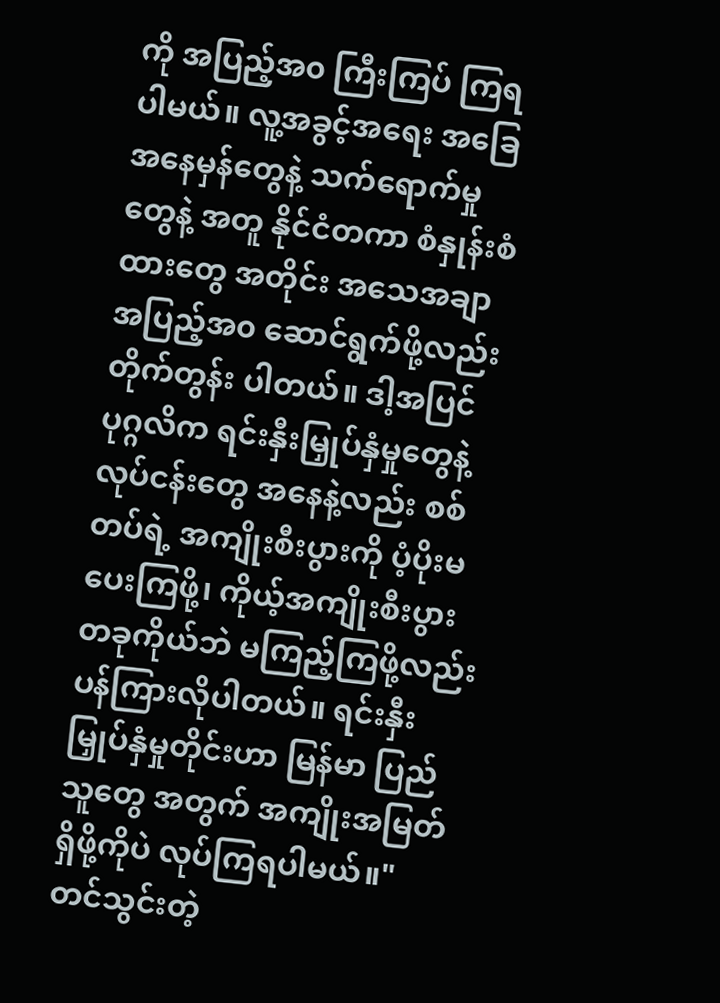ကို အပြည့်အ၀ ကြီးကြပ် ကြရပါမယ်။ လူ့အခွင့်အရေး အခြေအနေမှန်တွေနဲ့ သက်ရောက်မှုတွေနဲ့ အတူ နိုင်ငံတကာ စံနှုန်းစံထားတွေ အတိုင်း အသေအချာ အပြည့်အ၀ ဆောင်ရွက်ဖို့လည်း တိုက်တွန်း ပါတယ်။ ဒါ့အပြင် ပုဂ္ဂလိက ရင်းနှီးမြှုပ်နှံမှုတွေနဲ့ လုပ်ငန်းတွေ အနေနဲ့လည်း စစ်တပ်ရဲ့ အကျိုးစီးပွားကို ပံ့ပိုးမပေးကြဖို့၊ ကိုယ့်အကျိုးစီးပွား တခုကိုယ်ဘဲ မကြည့်ကြဖို့လည်း ပန်ကြားလိုပါတယ်။ ရင်းနှီးမြှုပ်နှံမှုတိုင်းဟာ မြန်မာ ပြည်သူတွေ အတွက် အကျိုးအမြတ် ရှိဖို့ကိုပဲ လုပ်ကြရပါမယ်။"
တင်သွင်းတဲ့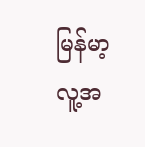မြန်မာ့ လူ့အ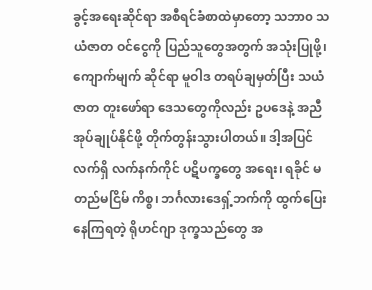ခွင့်အရေးဆိုင်ရာ အစီရင်ခံစာထဲမှာတော့ သဘာ၀ သယံဇာတ ဝင်ငွေကို ပြည်သူတွေအတွက် အသုံးပြုဖို့၊ ကျောက်မျက် ဆိုင်ရာ မူဝါဒ တရပ်ချမှတ်ပြီး သယံဇာတ တူးဖော်ရာ ဒေသတွေကိုလည်း ဥပဒေနဲ့ အညီ အုပ်ချုပ်နိုင်ဖို့ တိုက်တွန်းသွားပါတယ်။ ဒါ့အပြင် လက်ရှိ လက်နက်ကိုင် ပဋိပက္ခတွေ အရေး၊ ရခိုင် မတည်မငြိမ် ကိစ္စ၊ ဘင်္ဂလားဒေရှ့်ဘက်ကို ထွက်ပြေးနေကြရတဲ့ ရိုဟင်ဂျာ ဒုက္ခသည်တွေ အ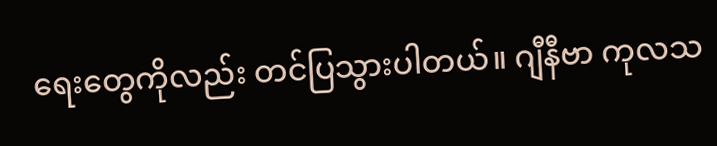ရေးတွေကိုလည်း တင်ပြသွားပါတယ်။ ဂျီနီဗာ ကုလသ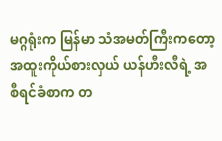မဂ္ဂရုံးက မြန်မာ သံအမတ်ကြီးကတော့ အထူးကိုယ်စားလှယ် ယန်ဟီးလီရဲ့ အစီရင်ခံစာက တ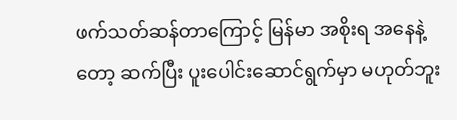ဖက်သတ်ဆန်တာကြောင့် မြန်မာ အစိုးရ အနေနဲ့တော့ ဆက်ပြီး ပူးပေါင်းဆောင်ရွက်မှာ မဟုတ်ဘူး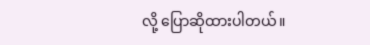လို့ ပြောဆိုထားပါတယ်။